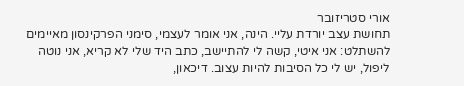אורי סטריזובר
תחושת עצב יורדת עליי. הינה, אני אומר לעצמי, סימני הפרקינסון מאיימים להשתלט: אני איטי, קשה לי להתיישב, כתב היד שלי לא קריא, אני נוטה ליפול, יש לי כל הסיבות להיות עצוב. דיכאון,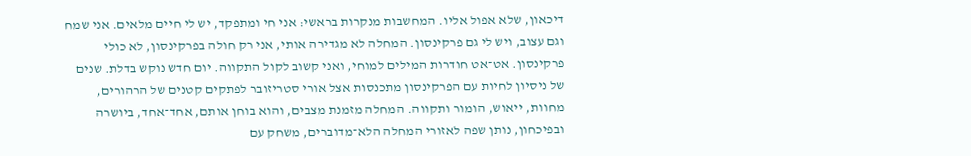דיכאון, שלא אפול אליו. המחשבות מנקרות בראשי: אני חי ומתפקד, יש לי חיים מלאים. אני שמח וגם עצוב, ויש לי גם פרקינסון. המחלה לא מגדירה אותי, אני רק חולה בפרקינסון, לא כולי פרקינסון. אט־אט חודרות המילים למוחי, ואני קשוב לקול התקווה. יום חדש נוקש בדלת. שנים של ניסיון לחיות עם הפרקינסון מתכנסות אצל אורי סטריזובר לפתקים קטנים של הרהורים, מחוות, ייאוש, הומור ותקווה. המחלה מזמנת מצבים, והוא בוחן אותם, אחד־אחד, ביושרה ובפיכחון, נותן שפה לאזורי המחלה הלא־מדוברים, משחק עם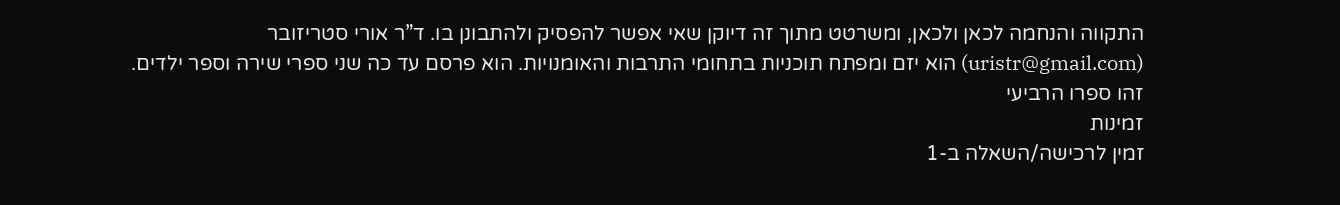התקווה והנחמה לכאן ולכאן, ומשרטט מתוך זה דיוקן שאי אפשר להפסיק ולהתבונן בו. ד”ר אורי סטריזובר (uristr@gmail.com) הוא יזם ומפתח תוכניות בתחומי התרבות והאומנויות. הוא פרסם עד כה שני ספרי שירה וספר ילדים. זהו ספרו הרביעי
זמינות
זמין לרכישה/השאלה ב-1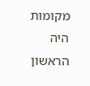מקומות
היה הראשון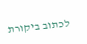לכתוב ביקורת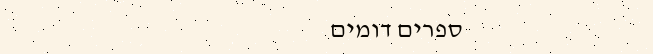ספרים דומים